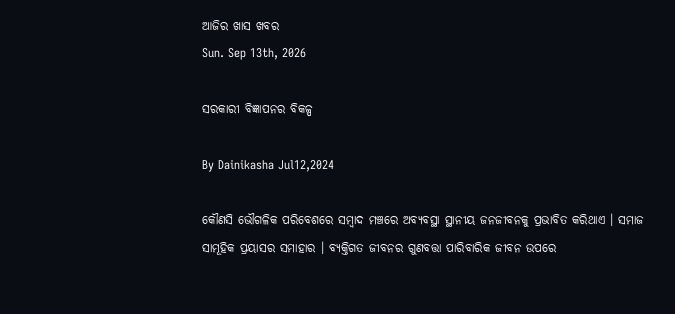ଆଜିର ଖାସ ଖବର
Sun. Sep 13th, 2026

ସରକାରୀ ବିଜ୍ଞାପନର ବିକଳ୍ପ

By Dainikasha Jul12,2024

କୌଣସି ଭୌଗଳିକ ପରିବେଶରେ ସମ୍ୱାଦ ମଞ୍ଚରେ ଅବ୍ୟବସ୍ଥା ସ୍ଥାନୀୟ ଜନଜୀବନକୁ ପ୍ରଭାବିତ କରିଥାଏ । ସମାଜ ସାମୂହିକ ପ୍ରୟାସର ସମାହାର । ବ୍ୟକ୍ତିଗତ ଜୀବନର ଗୁଣବତ୍ତା ପାରିବାରିକ ଜୀବନ ଉପରେ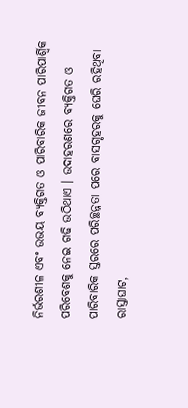ନିର୍ଭରଶୀଳ ଏବଂ ଉଭୟ ବ୍ୟକ୍ତିଗତ ଓ ପାରିବାରିକ ଜୀବନ ପାରିପାର୍ଶ୍ୱିକ ପରିବେଶକୁ ନେଇ ଗଢି ଉଠିଥାଏ । ଉଦାହରଣରେ ବ୍ୟକ୍ତିଗତ ଓ ପାରିବାରିକ ସ୍ତରରେ ପରିଚ୍ଛନ୍ନତା ପରେ ବାସଗୃହରକୁ ଘେରି ରହିଥିବା ରାସ୍ତାଘାଟ,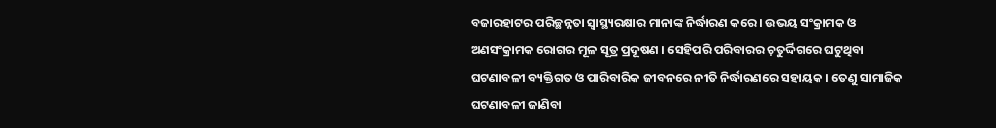ବଜାରହାଟର ପରିଚ୍ଛନ୍ନତା ସ୍ୱାସ୍ଥ୍ୟରକ୍ଷାର ମାନାଙ୍କ ନିର୍ଦ୍ଧାରଣ କରେ । ଉଭୟ ସଂକ୍ରାମକ ଓ ଅଣସଂକ୍ରାମକ ରୋଗର ମୂଳ ସୂତ୍ର ପ୍ରଦୂଷଣ । ସେହିପରି ପରିବାରର ଚ଼ତୁର୍ଦ୍ଦିଗରେ ଘଟୁଥିବା ଘଟଣାବଳୀ ବ୍ୟକ୍ତିଗତ ଓ ପାରିବାରିକ ଜୀବନରେ ନୀତି ନିର୍ଦ୍ଧାରଣରେ ସହାୟକ । ତେଣୁ ସାମାଜିକ ଘଟଣାବଳୀ ଜାଣିବା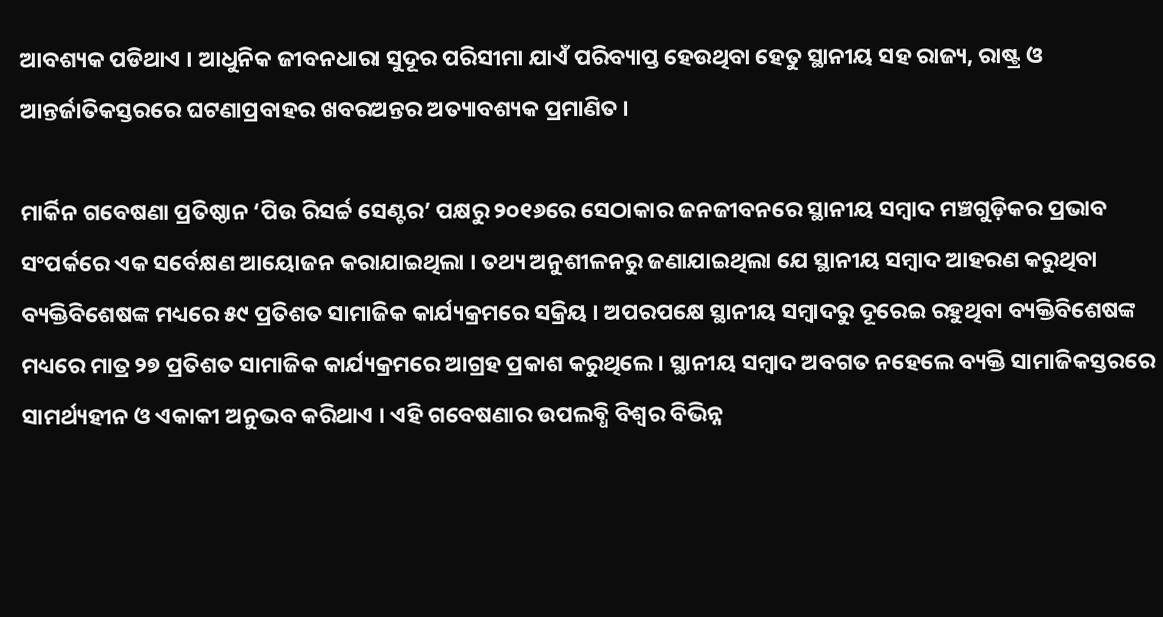ଆବଶ୍ୟକ ପଡିଥାଏ । ଆଧୁନିକ ଜୀବନଧାରା ସୁଦୂର ପରିସୀମା ଯାଏଁ ପରିବ୍ୟାପ୍ତ ହେଉଥିବା ହେତୁ ସ୍ଥାନୀୟ ସହ ରାଜ୍ୟ, ରାଷ୍ଟ୍ର ଓ ଆନ୍ତର୍ଜାତିକସ୍ତରରେ ଘଟଣାପ୍ରବାହର ଖବରଅନ୍ତର ଅତ୍ୟାବଶ୍ୟକ ପ୍ରମାଣିତ ।

ମାର୍କିନ ଗବେଷଣା ପ୍ରତିଷ୍ଠାନ ‘ପିଉ ରିସର୍ଚ୍ଚ ସେଣ୍ଟର’ ପକ୍ଷରୁ ୨୦୧୬ରେ ସେଠାକାର ଜନଜୀବନରେ ସ୍ଥାନୀୟ ସମ୍ୱାଦ ମଞ୍ଚଗୁଡ଼ିକର ପ୍ରଭାବ ସଂପର୍କରେ ଏକ ସର୍ବେକ୍ଷଣ ଆୟୋଜନ କରାଯାଇଥିଲା । ତଥ୍ୟ ଅନୁଶୀଳନରୁ ଜଣାଯାଇଥିଲା ଯେ ସ୍ଥାନୀୟ ସମ୍ୱାଦ ଆହରଣ କରୁଥିବା ବ୍ୟକ୍ତିବିଶେଷଙ୍କ ମଧ୍ୟରେ ୫୯ ପ୍ରତିଶତ ସାମାଜିକ କାର୍ଯ୍ୟକ୍ରମରେ ସକ୍ରିୟ । ଅପରପକ୍ଷେ ସ୍ଥାନୀୟ ସମ୍ୱାଦରୁ ଦୂରେଇ ରହୁଥିବା ବ୍ୟକ୍ତିବିଶେଷଙ୍କ ମଧ୍ୟରେ ମାତ୍ର ୨୭ ପ୍ରତିଶତ ସାମାଜିକ କାର୍ଯ୍ୟକ୍ରମରେ ଆଗ୍ରହ ପ୍ରକାଶ କରୁଥିଲେ । ସ୍ଥାନୀୟ ସମ୍ୱାଦ ଅବଗତ ନହେଲେ ବ୍ୟକ୍ତି ସାମାଜିକସ୍ତରରେ ସାମର୍ଥ୍ୟହୀନ ଓ ଏକାକୀ ଅନୁଭବ କରିଥାଏ । ଏହି ଗବେଷଣାର ଉପଲବ୍ଧି ବିଶ୍ୱର ବିଭିନ୍ନ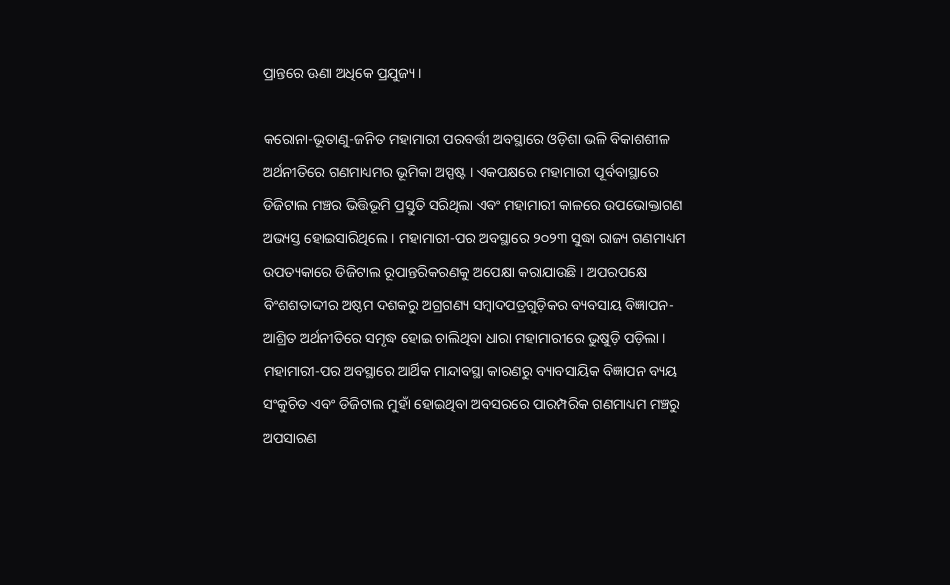ପ୍ରାନ୍ତରେ ଊଣା ଅଧିକେ ପ୍ରଯୁଜ୍ୟ ।

କରୋନା-ଭୂତାଣୁ-ଜନିତ ମହାମାରୀ ପରବର୍ତ୍ତୀ ଅବସ୍ଥାରେ ଓଡ଼ିଶା ଭଳି ବିକାଶଶୀଳ ଅର୍ଥନୀତିରେ ଗଣମାଧ୍ୟମର ଭୂମିକା ଅସ୍ପଷ୍ଟ । ଏକପକ୍ଷରେ ମହାମାରୀ ପୂର୍ବବାସ୍ଥାରେ ଡିଜିଟାଲ ମଞ୍ଚର ଭିତ୍ତିଭୂମି ପ୍ରସ୍ତୁତି ସରିଥିଲା ଏବଂ ମହାମାରୀ କାଳରେ ଉପଭୋକ୍ତାଗଣ ଅଭ୍ୟସ୍ତ ହୋଇସାରିଥିଲେ । ମହାମାରୀ-ପର ଅବସ୍ଥାରେ ୨୦୨୩ ସୁଦ୍ଧା ରାଜ୍ୟ ଗଣମାଧ୍ୟମ ଉପତ୍ୟକାରେ ଡିଜିଟାଲ ରୂପାନ୍ତରିକରଣକୁ ଅପେକ୍ଷା କରାଯାଉଛି । ଅପରପକ୍ଷେ ବିଂଶଶତାଦ୍ଦୀର ଅଷ୍ଠମ ଦଶକରୁ ଅଗ୍ରଗଣ୍ୟ ସମ୍ୱାଦପତ୍ରଗୁଡ଼ିକର ବ୍ୟବସାୟ ବିଜ୍ଞାପନ-ଆଶ୍ରିତ ଅର୍ଥନୀତିରେ ସମୃଦ୍ଧ ହୋଇ ଚାଲିଥିବା ଧାରା ମହାମାରୀରେ ଭୁଷୁଡ଼ି ପଡ଼ିଲା । ମହାମାରୀ-ପର ଅବସ୍ଥାରେ ଆର୍ଥିକ ମାନ୍ଦାବସ୍ଥା କାରଣରୁ ବ୍ୟାବସାୟିକ ବିଜ୍ଞାପନ ବ୍ୟୟ ସଂକୁଚିତ ଏବଂ ଡିଜିଟାଲ ମୁହାଁ ହୋଇଥିବା ଅବସରରେ ପାରମ୍ପରିକ ଗଣମାଧ୍ୟମ ମଞ୍ଚରୁ ଅପସାରଣ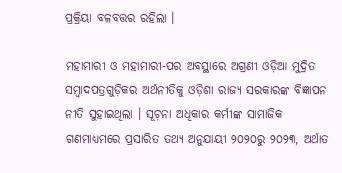ପ୍ରକ୍ରିୟା ବଳବତ୍ତର ରହିଲା ।

ମହାମାରୀ ଓ ମହାମାରୀ-ପର ଅବସ୍ଥାରେ ଅଗ୍ରଣୀ ଓଡ଼ିଆ ମୁଦ୍ରିତ ସମ୍ୱାଦପତ୍ରଗୁଡ଼ିକର ଅର୍ଥନୀତିକୁ ଓଡ଼ିଶା ରାଜ୍ୟ ସରକାରଙ୍କ ବିଜ୍ଞାପନ ନୀତି ସୁହାଇଥିଲା । ସୂଚ଼ନା ଅଧିକାର କର୍ମୀଙ୍କ ସାମାଜିକ ଗଣମାଧ୍ୟମରେ ପ୍ରସାରିତ ତଥ୍ୟ ଅନୁଯାୟୀ ୨୦୨୦ରୁ ୨୦୨୩, ଅର୍ଥାତ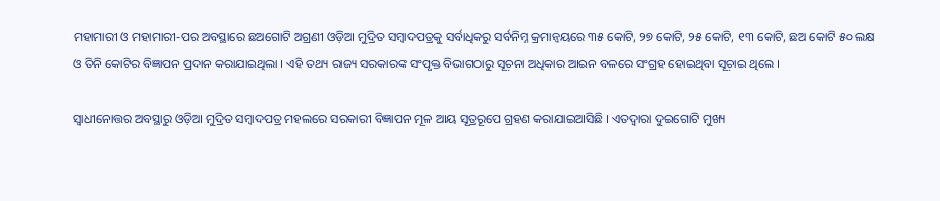ମହାମାରୀ ଓ ମହାମାରୀ-ପର ଅବସ୍ଥାରେ ଛଅଗୋଟି ଅଗ୍ରଣୀ ଓଡ଼ିଆ ମୁଦ୍ରିତ ସମ୍ୱାଦପତ୍ରକୁ ସର୍ବାଧିକରୁ ସର୍ବନିମ୍ନ କ୍ରମାନ୍ୱୟରେ ୩୫ କୋଟି, ୨୭ କୋଟି, ୨୫ କୋଟି, ୧୩ କୋଟି, ଛଅ କୋଟି ୫୦ ଲକ୍ଷ ଓ ତିନି କୋଟିର ବିଜ୍ଞାପନ ପ୍ରଦାନ କରାଯାଇଥିଲା । ଏହି ତଥ୍ୟ ରାଜ୍ୟ ସରକାରଙ୍କ ସଂପୃକ୍ତ ବିଭାଗଠାରୁ ସୂଚ଼ନା ଅଧିକାର ଆଇନ ବଳରେ ସଂଗ୍ରହ ହୋଇଥିବା ସୂଚ଼ାଇ ଥିଲେ ।

ସ୍ୱାଧୀନୋତ୍ତର ଅବସ୍ଥାରୁ ଓଡ଼ିଆ ମୁଦ୍ରିତ ସମ୍ୱାଦପତ୍ର ମହଲରେ ସରକାରୀ ବିଜ୍ଞାପନ ମୂଳ ଆୟ ସୂତ୍ରରୂପେ ଗ୍ରହଣ କରାଯାଇଆସିଛି । ଏତଦ୍ୱାରା ଦୁଇଗୋଟି ମୁଖ୍ୟ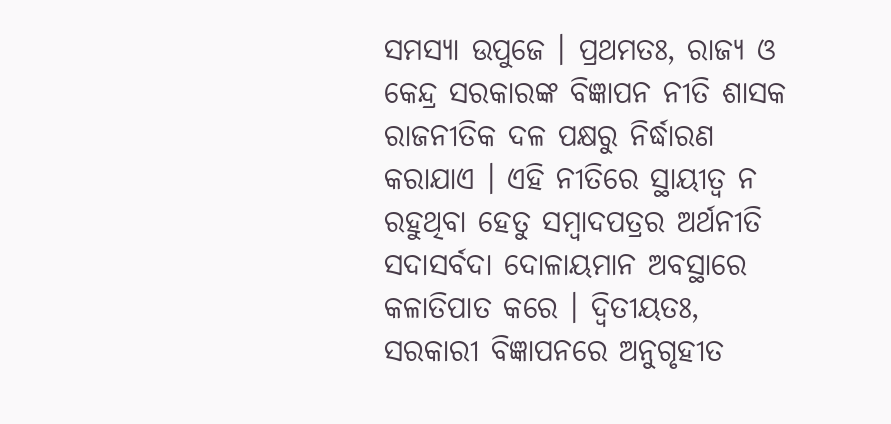ସମସ୍ୟା ଉପୁଜେ । ପ୍ରଥମତଃ, ରାଜ୍ୟ ଓ କେନ୍ଦ୍ର ସରକାରଙ୍କ ବିଜ୍ଞାପନ ନୀତି ଶାସକ ରାଜନୀତିକ ଦଳ ପକ୍ଷରୁ ନିର୍ଦ୍ଧାରଣ କରାଯାଏ । ଏହି ନୀତିରେ ସ୍ଥାୟୀତ୍ୱ ନ ରହୁଥିବା ହେତୁ ସମ୍ୱାଦପତ୍ରର ଅର୍ଥନୀତି ସଦାସର୍ବଦା ଦୋଳାୟମାନ ଅବସ୍ଥାରେ କଳାତିପାତ କରେ । ଦ୍ୱିତୀୟତଃ, ସରକାରୀ ବିଜ୍ଞାପନରେ ଅନୁଗୃହୀତ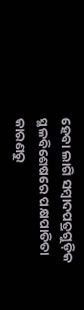ହେବା ଲାଗି ସମ୍ୱାଦପତ୍ରଗୁଡ଼ିକ ସ୍ଥଳବିଶେଷରେ ପକ୍ଷପାତିତା କାରଣରୁ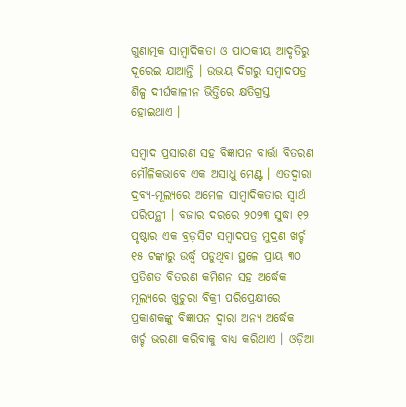ଗୁଣାତ୍ମକ ସାମ୍ୱାଦିକତା ଓ ପାଠକୀୟ ଆଦୃତିରୁ ଦୂରେଇ ଯାଆନ୍ତି । ଉଭୟ ଦିଗରୁ ସମ୍ୱାଦପତ୍ର ଶିଳ୍ପ ଦୀର୍ଘକାଳୀନ ଭିତ୍ତିରେ କ୍ଷତିଗ୍ରସ୍ତ ହୋଇଥାଏ ।

ସମ୍ୱାଦ ପ୍ରସାରଣ ସହ ବିଜ୍ଞାପନ ବାର୍ତ୍ତା ବିତରଣ ମୌଳିକଭାବେ ଏକ ଅସାଧୁ ମେଣ୍ଟ । ଏତଦ୍ୱାରା ଦ୍ରବ୍ୟ-ମୂଲ୍ୟରେ ଅମେଳ ସାମ୍ୱାଦିକତାର ସ୍ୱାର୍ଥ ପରିପନ୍ଥୀ । ବଜାର ଦରରେ ୨୦୨୩ ସୁଦ୍ଧା ୧୨ ପୃଷ୍ଠାର ଏକ ବ୍ରଡ଼ସିଟ ସମ୍ୱାଦପତ୍ର ମୁଦ୍ରଣ ଖର୍ଚ୍ଚ ୧୫ ଟଙ୍କାରୁ ଉର୍ଦ୍ଧ୍ୱ ପଡୁଥିବା ସ୍ଥଳେ ପ୍ରାୟ ୩୦ ପ୍ରତିଶତ ବିତରଣ କମିଶନ ସହ ଅର୍ଦ୍ଧେକ ମୂଲ୍ୟରେ ଖୁଚୁରା ବିକ୍ରୀ ପରିପ୍ରେକ୍ଷୀରେ ପ୍ରକାଶକଙ୍କୁ ବିଜ୍ଞାପନ ଦ୍ୱାରା ଅନ୍ୟ ଅର୍ଦ୍ଧେକ ଖର୍ଚ୍ଚ ଭରଣା କରିବାକୁ ବାଧ୍ୟ କରିଥାଏ । ଓଡ଼ିଆ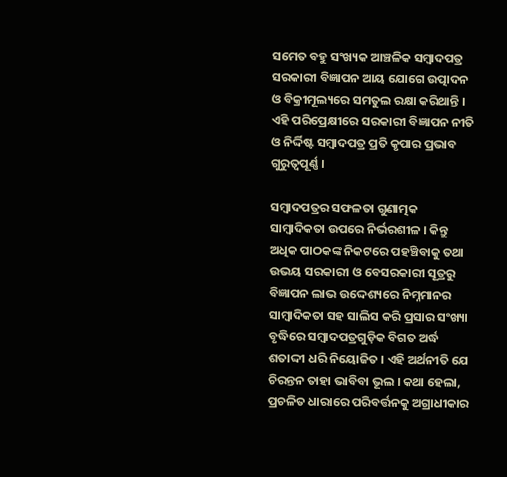ସମେତ ବହୁ ସଂଖ୍ୟକ ଆଞ୍ଚଳିକ ସମ୍ୱାଦପତ୍ର ସରକାରୀ ବିଜ୍ଞାପନ ଆୟ ଯୋଗେ ଉତ୍ପାଦନ ଓ ବିକ୍ରୀମୂଲ୍ୟରେ ସମତୁଲ ରକ୍ଷା କରିଥାନ୍ତି । ଏହି ପରିପ୍ରେକ୍ଷୀରେ ସରକାରୀ ବିଜ୍ଞାପନ ନୀତି ଓ ନିର୍ଦ୍ଦିଷ୍ଟ ସମ୍ୱାଦପତ୍ର ପ୍ରତି କୃପାର ପ୍ରଭାବ ଗୁରୁତ୍ୱପୂର୍ଣ୍ଣ ।

ସମ୍ୱାଦପତ୍ରର ସଫଳତା ଗୁଣାତ୍ମକ ସାମ୍ୱାଦିକତା ଉପରେ ନିର୍ଭରଶୀଳ । କିନ୍ତୁ ଅଧିକ ପାଠକଙ୍କ ନିକଟରେ ପହଞ୍ଚିବାକୁ ତଥା ଉଭୟ ସରକାରୀ ଓ ବେସରକାରୀ ସୂତ୍ରରୁ ବିଜ୍ଞାପନ ଲାଭ ଉଦ୍ଦେଶ୍ୟରେ ନିମ୍ନମାନର ସାମ୍ୱାଦିକତା ସହ ସାଲିସ କରି ପ୍ରସାର ସଂଖ୍ୟା ବୃଦ୍ଧିରେ ସମ୍ୱାଦପତ୍ରଗୁଡ଼ିକ ବିଗତ ଅର୍ଦ୍ଧ ଶତାଦ୍ଦୀ ଧରି ନିୟୋଜିତ । ଏହି ଅର୍ଥନୀତି ଯେ ଚିରନ୍ତନ ତାହା ଭାବିବା ଭୂଲ । କଥା ହେଲା, ପ୍ରଚଳିତ ଧାରାରେ ପରିବର୍ତ୍ତନକୁ ଅଗ୍ରାଧୀକାର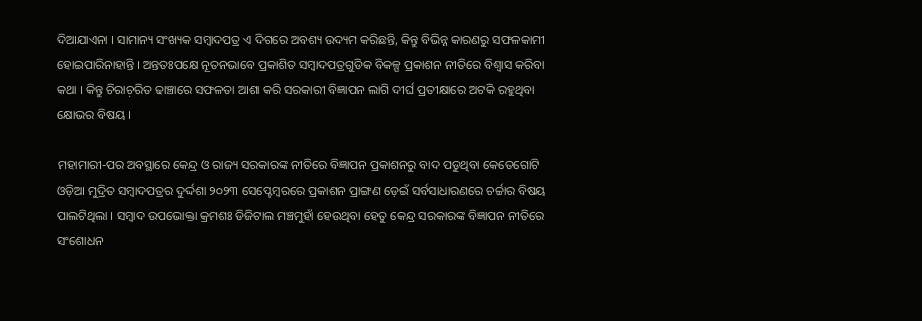ଦିଆଯାଏନା । ସାମାନ୍ୟ ସଂଖ୍ୟକ ସମ୍ୱାଦପତ୍ର ଏ ଦିଗରେ ଅବଶ୍ୟ ଉଦ୍ୟମ କରିଛନ୍ତି, କିନ୍ତୁ ବିଭିନ୍ନ କାରଣରୁ ସଫଳକାମୀ ହୋଇପାରିନାହାନ୍ତି । ଅନ୍ତତଃପକ୍ଷେ ନୂତନଭାବେ ପ୍ରକାଶିତ ସମ୍ୱାଦପତ୍ରଗୁଡିକ ବିକଳ୍ପ ପ୍ରକାଶନ ନୀତିରେ ବିଶ୍ୱାସ କରିବା କଥା । କିନ୍ତୁ ଚିରାଚ଼ରିତ ଢାଞ୍ଚାରେ ସଫଳତା ଆଶା କରି ସରକାରୀ ବିଜ୍ଞାପନ ଲାଗି ଦୀର୍ଘ ପ୍ରତୀକ୍ଷାରେ ଅଟକି ରହୁଥିବା କ୍ଷୋଭର ବିଷୟ ।

ମହାମାରୀ-ପର ଅବସ୍ଥାରେ କେନ୍ଦ୍ର ଓ ରାଜ୍ୟ ସରକାରଙ୍କ ନୀତିରେ ବିଜ୍ଞାପନ ପ୍ରକାଶନରୁ ବାଦ ପଡୁଥିବା କେତେଗୋଟି ଓଡ଼ିଆ ମୁଦ୍ରିତ ସମ୍ୱାଦପତ୍ରର ଦୁର୍ଦ୍ଦଶା ୨୦୨୩ ସେପ୍ଟେମ୍ୱରରେ ପ୍ରକାଶନ ପ୍ରାଙ୍ଗଣ ଡ଼େଇଁ ସର୍ବସାଧାରଣରେ ଚର୍ଚ୍ଚାର ବିଷୟ ପାଲଟିଥିଲା । ସମ୍ୱାଦ ଉପଭୋକ୍ତା କ୍ରମଶଃ ଡିଜିଟାଲ ମଞ୍ଚମୁହାଁ ହେଉଥିବା ହେତୁ କେନ୍ଦ୍ର ସରକାରଙ୍କ ବିଜ୍ଞାପନ ନୀତିରେ ସଂଶୋଧନ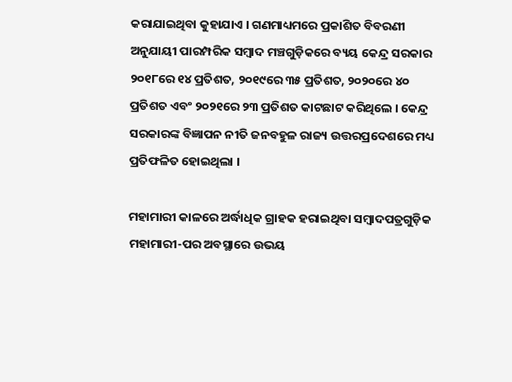କରାଯାଇଥିବା କୁହାଯାଏ । ଗଣମାଧ୍ୟମରେ ପ୍ରକାଶିତ ବିବରଣୀ ଅନୁଯାୟୀ ପାରମ୍ପରିକ ସମ୍ୱାଦ ମଞ୍ଚଗୁଡ଼ିକରେ ବ୍ୟୟ କେନ୍ଦ୍ର ସରକାର ୨୦୧୮ରେ ୧୪ ପ୍ରତିଶତ, ୨୦୧୯ରେ ୩୫ ପ୍ରତିଶତ, ୨୦୨୦ରେ ୪୦ ପ୍ରତିଶତ ଏବଂ ୨୦୨୧ରେ ୨୩ ପ୍ରତିଶତ କାଟଛାଟ କରିଥିଲେ । କେନ୍ଦ୍ର ସରକାରଙ୍କ ବିଜ୍ଞାପନ ନୀତି ଜନବହୁଳ ରାଜ୍ୟ ଉତ୍ତରପ୍ରଦେଶରେ ମଧ୍ୟ ପ୍ରତିଫଳିତ ହୋଇଥିଲା ।

ମହାମାରୀ କାଳରେ ଅର୍ଦ୍ଧାଧିକ ଗ୍ରାହକ ହରାଇଥିବା ସମ୍ୱାଦପତ୍ରଗୁଡ଼ିକ ମହାମାରୀ-ପର ଅବସ୍ଥାରେ ଉଭୟ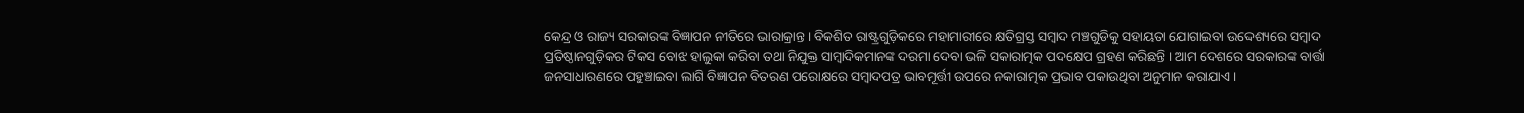କେନ୍ଦ୍ର ଓ ରାଜ୍ୟ ସରକାରଙ୍କ ବିଜ୍ଞାପନ ନୀତିରେ ଭାରାକ୍ରାନ୍ତ । ବିକଶିତ ରାଷ୍ଟ୍ରଗୁଡ଼ିକରେ ମହାମାରୀରେ କ୍ଷତିଗ୍ରସ୍ତ ସମ୍ୱାଦ ମଞ୍ଚଗୁଡିକୁ ସହାୟତା ଯୋଗାଇବା ଉଦ୍ଦେଶ୍ୟରେ ସମ୍ୱାଦ ପ୍ରତିଷ୍ଠାନଗୁଡ଼ିକର ଟିକସ ବୋଝ ହାଲୁକା କରିବା ତଥା ନିଯୁକ୍ତ ସାମ୍ୱାଦିକମାନଙ୍କ ଦରମା ଦେବା ଭଳି ସକାରାତ୍ମକ ପଦକ୍ଷେପ ଗ୍ରହଣ କରିଛନ୍ତି । ଆମ ଦେଶରେ ସରକାରଙ୍କ ବାର୍ତ୍ତା ଜନସାଧାରଣରେ ପହୁଞ୍ଚାଇବା ଲାଗି ବିଜ୍ଞାପନ ବିତରଣ ପରୋକ୍ଷରେ ସମ୍ୱାଦପତ୍ର ଭାବମୂର୍ତ୍ତୀ ଉପରେ ନକାରାତ୍ମକ ପ୍ରଭାବ ପକାଉଥିବା ଅନୁମାନ କରାଯାଏ ।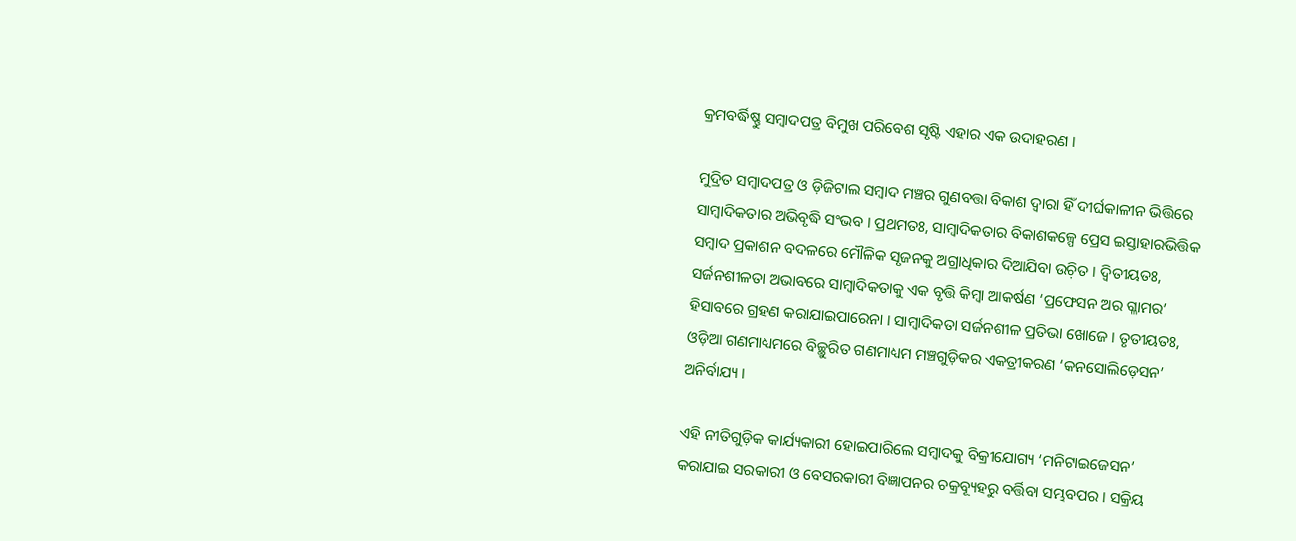କ୍ରମବର୍ଦ୍ଧିଷ୍ଣୁ ସମ୍ୱାଦପତ୍ର ବିମୁଖ ପରିବେଶ ସୃଷ୍ଟି ଏହାର ଏକ ଉଦାହରଣ ।

ମୁଦ୍ରିତ ସମ୍ୱାଦପତ୍ର ଓ ଡ଼ିଜିଟାଲ ସମ୍ୱାଦ ମଞ୍ଚର ଗୁଣବତ୍ତା ବିକାଶ ଦ୍ୱାରା ହିଁ ଦୀର୍ଘକାଳୀନ ଭିତ୍ତିରେ ସାମ୍ୱାଦିକତାର ଅଭିବୃଦ୍ଧି ସଂଭବ । ପ୍ରଥମତଃ, ସାମ୍ୱାଦିକତାର ବିକାଶକଳ୍ପେ ପ୍ରେସ ଇସ୍ତାହାରଭିତ୍ତିକ ସମ୍ୱାଦ ପ୍ରକାଶନ ବଦଳରେ ମୌଳିକ ସୃଜନକୁ ଅଗ୍ରାଧିକାର ଦିଆଯିବା ଉଚ଼ିତ । ଦ୍ୱିତୀୟତଃ, ସର୍ଜନଶୀଳତା ଅଭାବରେ ସାମ୍ୱାଦିକତାକୁ ଏକ ବୃତ୍ତି କିମ୍ୱା ଆକର୍ଷଣ ‘ପ୍ରଫେସନ ଅର ଗ୍ଳାମର’ ହିସାବରେ ଗ୍ରହଣ କରାଯାଇପାରେନା । ସାମ୍ୱାଦିକତା ସର୍ଜନଶୀଳ ପ୍ରତିଭା ଖୋଜେ । ତୃତୀୟତଃ, ଓଡ଼ିଆ ଗଣମାଧ୍ୟମରେ ବିଚ୍ଛୁରିତ ଗଣମାଧ୍ୟମ ମଞ୍ଚଗୁଡ଼ିକର ଏକତ୍ରୀକରଣ ‘କନସୋଲିଡ଼େସନ’ ଅନିର୍ବାଯ୍ୟ ।

ଏହି ନୀତିଗୁଡ଼ିକ କାର୍ଯ୍ୟକାରୀ ହୋଇପାରିଲେ ସମ୍ୱାଦକୁ ବିକ୍ରୀଯୋଗ୍ୟ ‘ମନିଟାଇଜେସନ’ କରାଯାଇ ସରକାରୀ ଓ ବେସରକାରୀ ବିଜ୍ଞାପନର ଚକ୍ରବ୍ୟୂହରୁ ବର୍ତ୍ତିବା ସମ୍ଭବପର । ସକ୍ରିୟ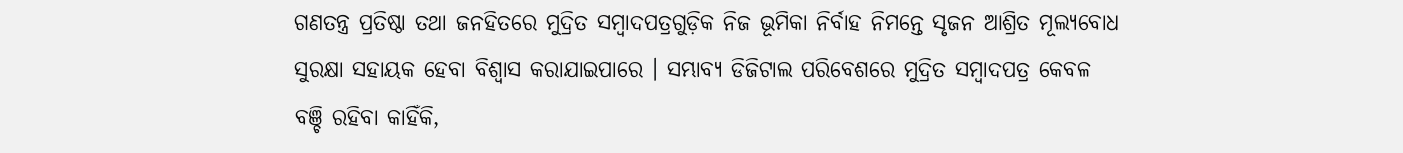ଗଣତନ୍ତ୍ର ପ୍ରତିଷ୍ଠା ତଥା ଜନହିତରେ ମୁଦ୍ରିତ ସମ୍ୱାଦପତ୍ରଗୁଡ଼ିକ ନିଜ ଭୂମିକା ନିର୍ବାହ ନିମନ୍ତେ ସୃଜନ ଆଶ୍ରିତ ମୂଲ୍ୟବୋଧ ସୁରକ୍ଷା ସହାୟକ ହେବା ବିଶ୍ୱାସ କରାଯାଇପାରେ । ସମ୍ଭାବ୍ୟ ଡିଜିଟାଲ ପରିବେଶରେ ମୁଦ୍ରିତ ସମ୍ୱାଦପତ୍ର କେବଳ ବଞ୍ଚି ରହିବା କାହିଁକି,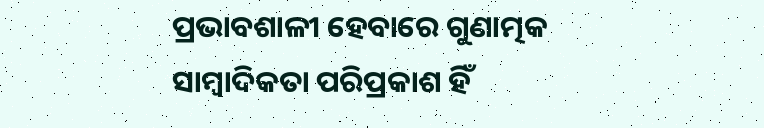ପ୍ରଭାବଶାଳୀ ହେବାରେ ଗୁଣାତ୍ମକ ସାମ୍ୱାଦିକତା ପରିପ୍ରକାଶ ହିଁ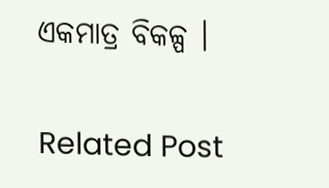ଏକମାତ୍ର ବିକଳ୍ପ ।

Related Post